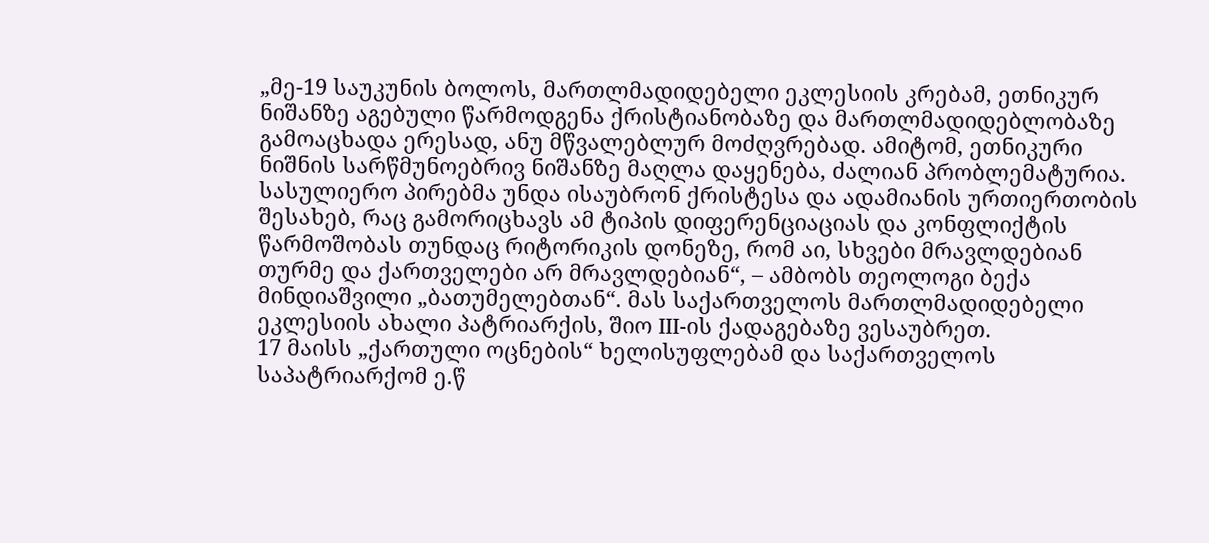„მე-19 საუკუნის ბოლოს, მართლმადიდებელი ეკლესიის კრებამ, ეთნიკურ ნიშანზე აგებული წარმოდგენა ქრისტიანობაზე და მართლმადიდებლობაზე გამოაცხადა ერესად, ანუ მწვალებლურ მოძღვრებად. ამიტომ, ეთნიკური ნიშნის სარწმუნოებრივ ნიშანზე მაღლა დაყენება, ძალიან პრობლემატურია.
სასულიერო პირებმა უნდა ისაუბრონ ქრისტესა და ადამიანის ურთიერთობის შესახებ, რაც გამორიცხავს ამ ტიპის დიფერენციაციას და კონფლიქტის წარმოშობას თუნდაც რიტორიკის დონეზე, რომ აი, სხვები მრავლდებიან თურმე და ქართველები არ მრავლდებიან“, – ამბობს თეოლოგი ბექა მინდიაშვილი „ბათუმელებთან“. მას საქართველოს მართლმადიდებელი ეკლესიის ახალი პატრიარქის, შიო III-ის ქადაგებაზე ვესაუბრეთ.
17 მაისს „ქართული ოცნების“ ხელისუფლებამ და საქართველოს საპატრიარქომ ე.წ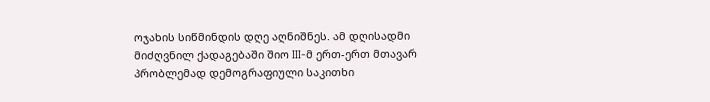ოჯახის სიწმინდის დღე აღნიშნეს. ამ დღისადმი მიძღვნილ ქადაგებაში შიო III-მ ერთ-ერთ მთავარ პრობლემად დემოგრაფიული საკითხი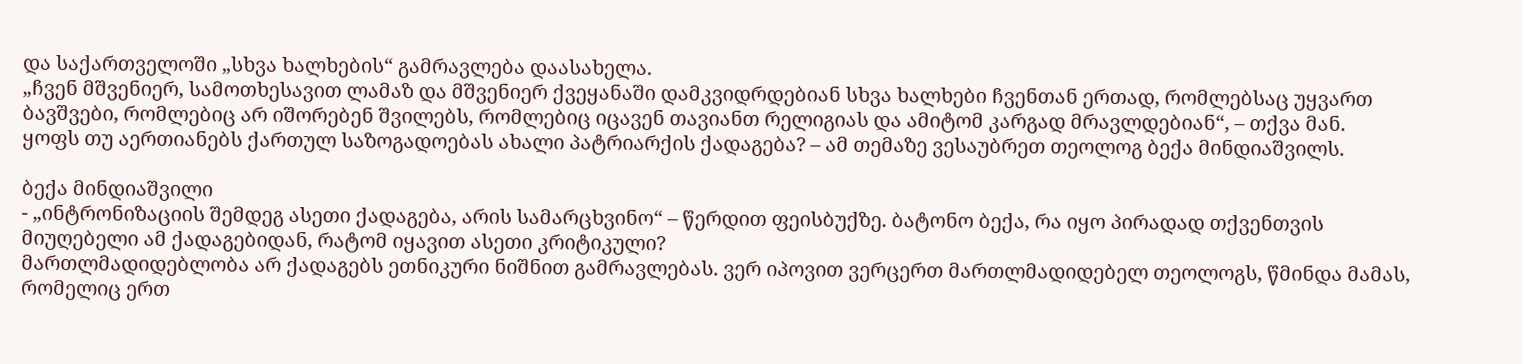და საქართველოში „სხვა ხალხების“ გამრავლება დაასახელა.
„ჩვენ მშვენიერ, სამოთხესავით ლამაზ და მშვენიერ ქვეყანაში დამკვიდრდებიან სხვა ხალხები ჩვენთან ერთად, რომლებსაც უყვართ ბავშვები, რომლებიც არ იშორებენ შვილებს, რომლებიც იცავენ თავიანთ რელიგიას და ამიტომ კარგად მრავლდებიან“, – თქვა მან.
ყოფს თუ აერთიანებს ქართულ საზოგადოებას ახალი პატრიარქის ქადაგება? – ამ თემაზე ვესაუბრეთ თეოლოგ ბექა მინდიაშვილს.

ბექა მინდიაშვილი
- „ინტრონიზაციის შემდეგ ასეთი ქადაგება, არის სამარცხვინო“ – წერდით ფეისბუქზე. ბატონო ბექა, რა იყო პირადად თქვენთვის მიუღებელი ამ ქადაგებიდან, რატომ იყავით ასეთი კრიტიკული?
მართლმადიდებლობა არ ქადაგებს ეთნიკური ნიშნით გამრავლებას. ვერ იპოვით ვერცერთ მართლმადიდებელ თეოლოგს, წმინდა მამას, რომელიც ერთ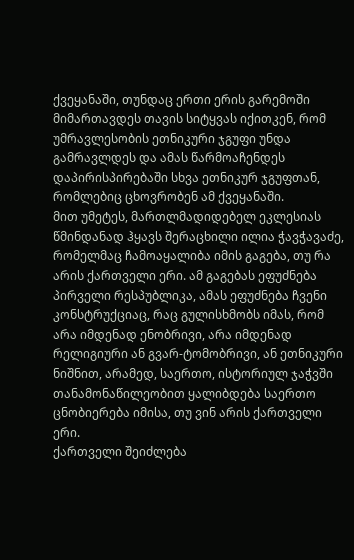ქვეყანაში, თუნდაც ერთი ერის გარემოში მიმართავდეს თავის სიტყვას იქითკენ, რომ უმრავლესობის ეთნიკური ჯგუფი უნდა გამრავლდეს და ამას წარმოაჩენდეს დაპირისპირებაში სხვა ეთნიკურ ჯგუფთან, რომლებიც ცხოვრობენ ამ ქვეყანაში.
მით უმეტეს, მართლმადიდებელ ეკლესიას წმინდანად ჰყავს შერაცხილი ილია ჭავჭავაძე, რომელმაც ჩამოაყალიბა იმის გაგება, თუ რა არის ქართველი ერი. ამ გაგებას ეფუძნება პირველი რესპუბლიკა, ამას ეფუძნება ჩვენი კონსტრუქციაც, რაც გულისხმობს იმას, რომ არა იმდენად ენობრივი, არა იმდენად რელიგიური ან გვარ-ტომობრივი, ან ეთნიკური ნიშნით, არამედ, საერთო, ისტორიულ ჯაჭვში თანამონაწილეობით ყალიბდება საერთო ცნობიერება იმისა, თუ ვინ არის ქართველი ერი.
ქართველი შეიძლება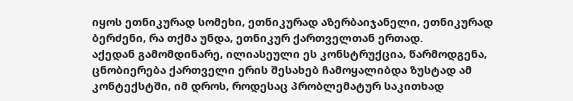იყოს ეთნიკურად სომეხი, ეთნიკურად აზერბაიჯანელი, ეთნიკურად ბერძენი, რა თქმა უნდა, ეთნიკურ ქართველთან ერთად.
აქედან გამომდინარე, ილიასეული ეს კონსტრუქცია, წარმოდგენა, ცნობიერება ქართველი ერის შესახებ ჩამოყალიბდა ზუსტად ამ კონტექსტში, იმ დროს, როდესაც პრობლემატურ საკითხად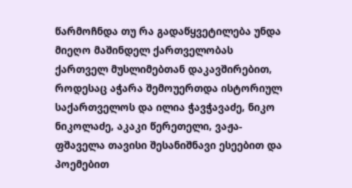წარმოჩნდა თუ რა გადაწყვეტილება უნდა მიეღო მაშინდელ ქართველობას ქართველ მუსლიმებთან დაკავშირებით, როდესაც აჭარა შემოუერთდა ისტორიულ საქართველოს და ილია ჭავჭავაძე, ნიკო ნიკოლაძე, აკაკი წერეთელი, ვაჟა-ფშაველა თავისი შესანიშნავი ესეებით და პოემებით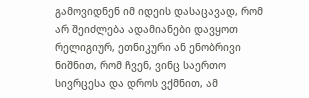გამოვიდნენ იმ იდეის დასაცავად, რომ არ შეიძლება ადამიანები დავყოთ რელიგიურ, ეთნიკური ან ენობრივი ნიშნით, რომ ჩვენ, ვინც საერთო სივრცესა და დროს ვქმნით, ამ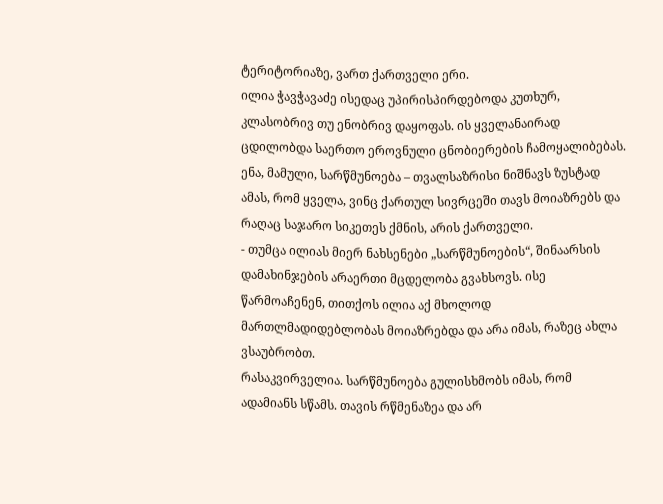ტერიტორიაზე, ვართ ქართველი ერი.
ილია ჭავჭავაძე ისედაც უპირისპირდებოდა კუთხურ, კლასობრივ თუ ენობრივ დაყოფას. ის ყველანაირად ცდილობდა საერთო ეროვნული ცნობიერების ჩამოყალიბებას. ენა, მამული, სარწმუნოება – თვალსაზრისი ნიშნავს ზუსტად ამას, რომ ყველა, ვინც ქართულ სივრცეში თავს მოიაზრებს და რაღაც საჯარო სიკეთეს ქმნის, არის ქართველი.
- თუმცა ილიას მიერ ნახსენები „სარწმუნოების“, შინაარსის დამახინჯების არაერთი მცდელობა გვახსოვს. ისე წარმოაჩენენ, თითქოს ილია აქ მხოლოდ მართლმადიდებლობას მოიაზრებდა და არა იმას, რაზეც ახლა ვსაუბრობთ.
რასაკვირველია. სარწმუნოება გულისხმობს იმას, რომ ადამიანს სწამს. თავის რწმენაზეა და არ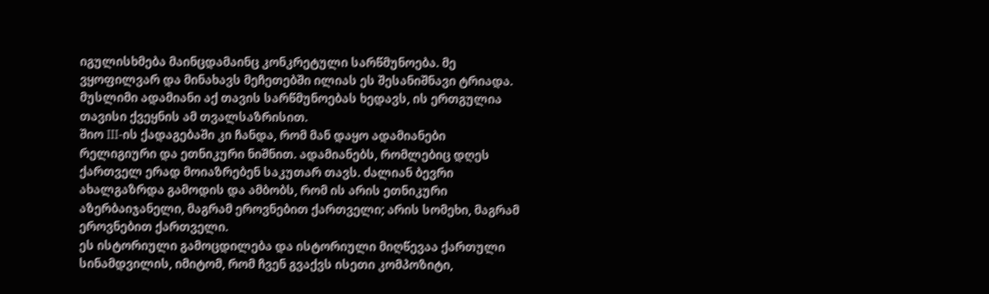იგულისხმება მაინცდამაინც კონკრეტული სარწმუნოება. მე ვყოფილვარ და მინახავს მეჩეთებში ილიას ეს შესანიშნავი ტრიადა. მუსლიმი ადამიანი აქ თავის სარწმუნოებას ხედავს, ის ერთგულია თავისი ქვეყნის ამ თვალსაზრისით.
შიო III-ის ქადაგებაში კი ჩანდა, რომ მან დაყო ადამიანები რელიგიური და ეთნიკური ნიშნით. ადამიანებს, რომლებიც დღეს ქართველ ერად მოიაზრებენ საკუთარ თავს. ძალიან ბევრი ახალგაზრდა გამოდის და ამბობს, რომ ის არის ეთნიკური აზერბაიჯანელი, მაგრამ ეროვნებით ქართველი; არის სომეხი, მაგრამ ეროვნებით ქართველი.
ეს ისტორიული გამოცდილება და ისტორიული მიღწევაა ქართული სინამდვილის, იმიტომ, რომ ჩვენ გვაქვს ისეთი კომპოზიტი,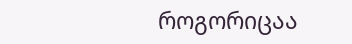როგორიცაა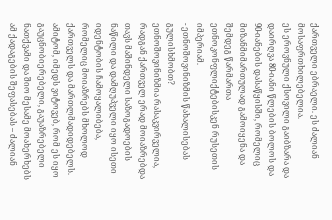ქართველი ებრაელი. ეს ძალიან მოსაფრთხილებელია.
ეს ეროვნული ქსოვილი გაიბზარა და დაირღვა 80-იანი წლების ბოლოს და 90-იანების დასაწყისში, რომელიც მიზანმიმართულად გამოიყენა და შემდეგ წარმართა ეთნოკონფლიქტებისკენ რუსეთის იმპერიამ.
- ეთნოშოვინიზმის წახალისებას გულისხმობთ?
ეთნოშოვინიზმია რასაკვირველია, რადგან ქართველ ერად მოიაზრებდა თავს მაშინდელი საზოგადოების ნაწილი და დამღუპველი იყო ისეთი იდენტობის ჩამოყალიბება, რომელიც მოიაზრებს მხოლოდ ქართველს და მართლმადიდებელს.
ამიტომ, იმედს ვიტოვებ, რომ ეს იყო გაუცნობიერებელი, გაუაზრებელი ნათქვამი და შიო მესამე მოახერხებს ამ ქადაგების შეფასებას – ძალიან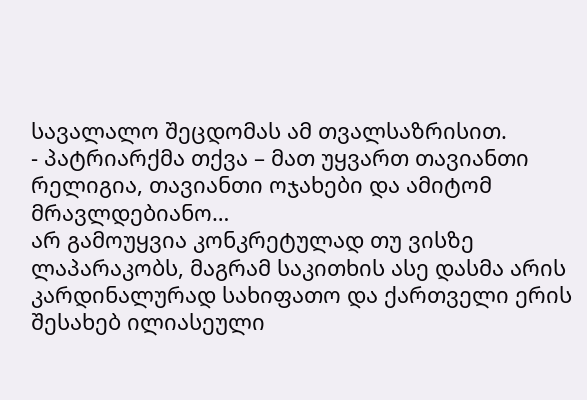სავალალო შეცდომას ამ თვალსაზრისით.
- პატრიარქმა თქვა – მათ უყვართ თავიანთი რელიგია, თავიანთი ოჯახები და ამიტომ მრავლდებიანო…
არ გამოუყვია კონკრეტულად თუ ვისზე ლაპარაკობს, მაგრამ საკითხის ასე დასმა არის კარდინალურად სახიფათო და ქართველი ერის შესახებ ილიასეული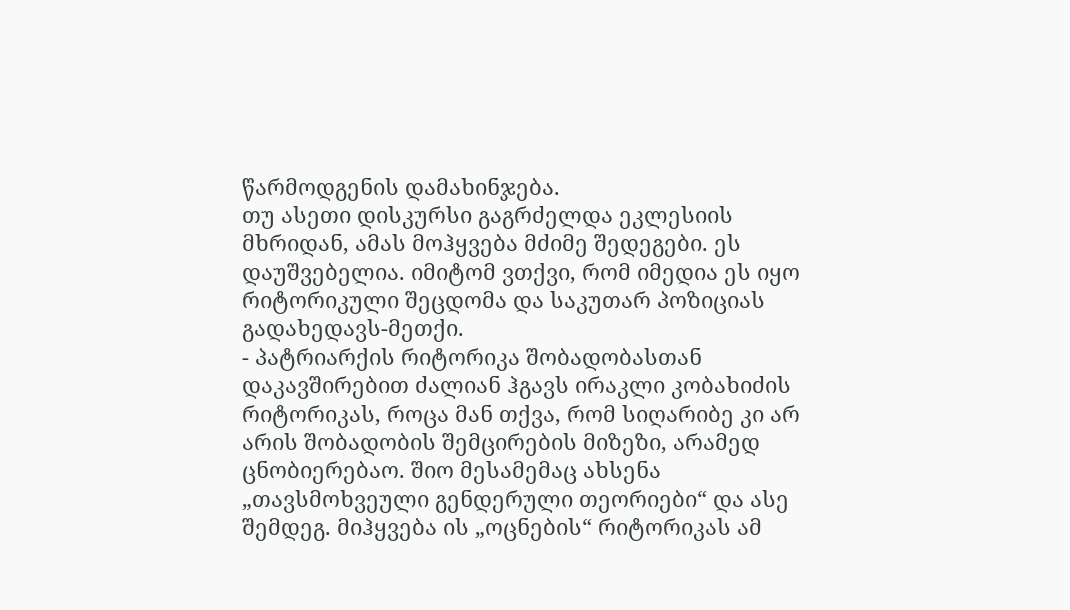წარმოდგენის დამახინჯება.
თუ ასეთი დისკურსი გაგრძელდა ეკლესიის მხრიდან, ამას მოჰყვება მძიმე შედეგები. ეს დაუშვებელია. იმიტომ ვთქვი, რომ იმედია ეს იყო რიტორიკული შეცდომა და საკუთარ პოზიციას გადახედავს-მეთქი.
- პატრიარქის რიტორიკა შობადობასთან დაკავშირებით ძალიან ჰგავს ირაკლი კობახიძის რიტორიკას, როცა მან თქვა, რომ სიღარიბე კი არ არის შობადობის შემცირების მიზეზი, არამედ ცნობიერებაო. შიო მესამემაც ახსენა „თავსმოხვეული გენდერული თეორიები“ და ასე შემდეგ. მიჰყვება ის „ოცნების“ რიტორიკას ამ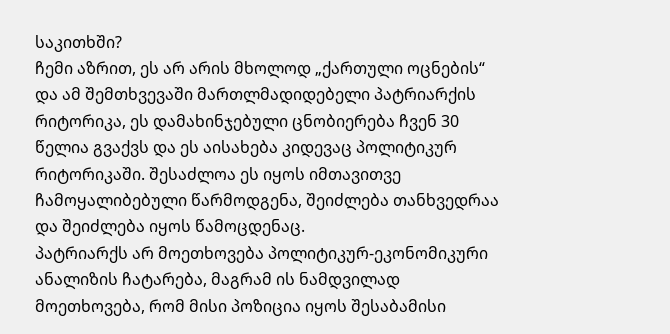საკითხში?
ჩემი აზრით, ეს არ არის მხოლოდ „ქართული ოცნების“ და ამ შემთხვევაში მართლმადიდებელი პატრიარქის რიტორიკა, ეს დამახინჯებული ცნობიერება ჩვენ 30 წელია გვაქვს და ეს აისახება კიდევაც პოლიტიკურ რიტორიკაში. შესაძლოა ეს იყოს იმთავითვე ჩამოყალიბებული წარმოდგენა, შეიძლება თანხვედრაა და შეიძლება იყოს წამოცდენაც.
პატრიარქს არ მოეთხოვება პოლიტიკურ-ეკონომიკური ანალიზის ჩატარება, მაგრამ ის ნამდვილად მოეთხოვება, რომ მისი პოზიცია იყოს შესაბამისი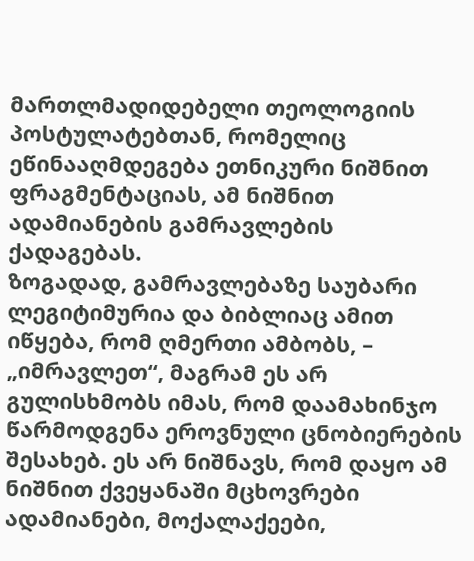მართლმადიდებელი თეოლოგიის პოსტულატებთან, რომელიც ეწინააღმდეგება ეთნიკური ნიშნით ფრაგმენტაციას, ამ ნიშნით ადამიანების გამრავლების ქადაგებას.
ზოგადად, გამრავლებაზე საუბარი ლეგიტიმურია და ბიბლიაც ამით იწყება, რომ ღმერთი ამბობს, – „იმრავლეთ“, მაგრამ ეს არ გულისხმობს იმას, რომ დაამახინჯო წარმოდგენა ეროვნული ცნობიერების შესახებ. ეს არ ნიშნავს, რომ დაყო ამ ნიშნით ქვეყანაში მცხოვრები ადამიანები, მოქალაქეები,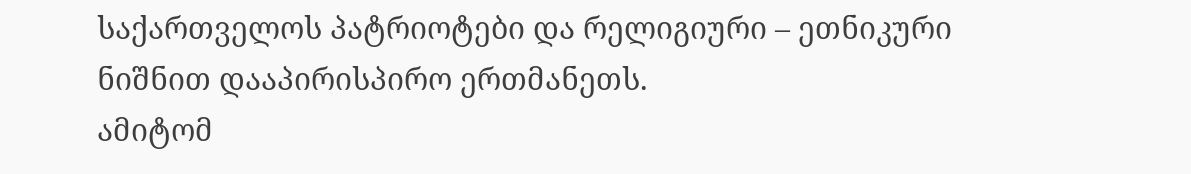საქართველოს პატრიოტები და რელიგიური – ეთნიკური ნიშნით დააპირისპირო ერთმანეთს.
ამიტომ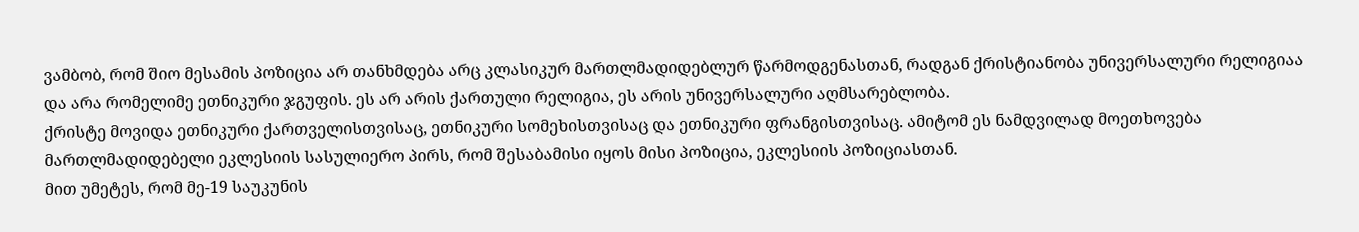ვამბობ, რომ შიო მესამის პოზიცია არ თანხმდება არც კლასიკურ მართლმადიდებლურ წარმოდგენასთან, რადგან ქრისტიანობა უნივერსალური რელიგიაა და არა რომელიმე ეთნიკური ჯგუფის. ეს არ არის ქართული რელიგია, ეს არის უნივერსალური აღმსარებლობა.
ქრისტე მოვიდა ეთნიკური ქართველისთვისაც, ეთნიკური სომეხისთვისაც და ეთნიკური ფრანგისთვისაც. ამიტომ ეს ნამდვილად მოეთხოვება მართლმადიდებელი ეკლესიის სასულიერო პირს, რომ შესაბამისი იყოს მისი პოზიცია, ეკლესიის პოზიციასთან.
მით უმეტეს, რომ მე-19 საუკუნის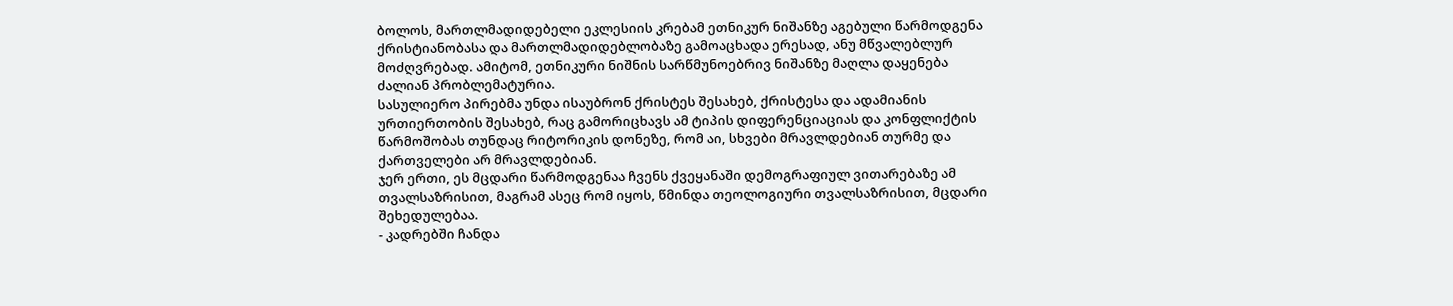ბოლოს, მართლმადიდებელი ეკლესიის კრებამ ეთნიკურ ნიშანზე აგებული წარმოდგენა ქრისტიანობასა და მართლმადიდებლობაზე გამოაცხადა ერესად, ანუ მწვალებლურ მოძღვრებად. ამიტომ, ეთნიკური ნიშნის სარწმუნოებრივ ნიშანზე მაღლა დაყენება ძალიან პრობლემატურია.
სასულიერო პირებმა უნდა ისაუბრონ ქრისტეს შესახებ, ქრისტესა და ადამიანის ურთიერთობის შესახებ, რაც გამორიცხავს ამ ტიპის დიფერენციაციას და კონფლიქტის წარმოშობას თუნდაც რიტორიკის დონეზე, რომ აი, სხვები მრავლდებიან თურმე და ქართველები არ მრავლდებიან.
ჯერ ერთი, ეს მცდარი წარმოდგენაა ჩვენს ქვეყანაში დემოგრაფიულ ვითარებაზე ამ თვალსაზრისით, მაგრამ ასეც რომ იყოს, წმინდა თეოლოგიური თვალსაზრისით, მცდარი შეხედულებაა.
- კადრებში ჩანდა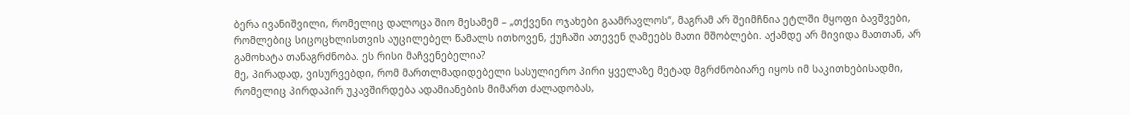ბერა ივანიშვილი, რომელიც დალოცა შიო მესამემ – „თქვენი ოჯახები გაამრავლოს“, მაგრამ არ შეიმჩნია ეტლში მყოფი ბავშვები, რომლებიც სიცოცხლისთვის აუცილებელ წამალს ითხოვენ, ქუჩაში ათევენ ღამეებს მათი მშობლები. აქამდე არ მივიდა მათთან, არ გამოხატა თანაგრძნობა. ეს რისი მაჩვენებელია?
მე, პირადად, ვისურვებდი, რომ მართლმადიდებელი სასულიერო პირი ყველაზე მეტად მგრძნობიარე იყოს იმ საკითხებისადმი, რომელიც პირდაპირ უკავშირდება ადამიანების მიმართ ძალადობას,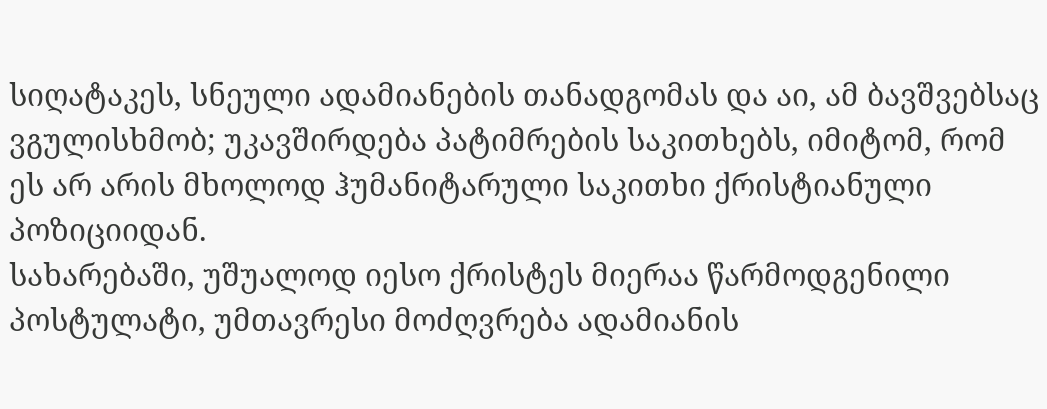სიღატაკეს, სნეული ადამიანების თანადგომას და აი, ამ ბავშვებსაც ვგულისხმობ; უკავშირდება პატიმრების საკითხებს, იმიტომ, რომ ეს არ არის მხოლოდ ჰუმანიტარული საკითხი ქრისტიანული პოზიციიდან.
სახარებაში, უშუალოდ იესო ქრისტეს მიერაა წარმოდგენილი პოსტულატი, უმთავრესი მოძღვრება ადამიანის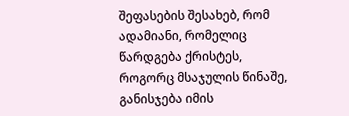შეფასების შესახებ, რომ ადამიანი, რომელიც წარდგება ქრისტეს, როგორც მსაჯულის წინაშე, განისჯება იმის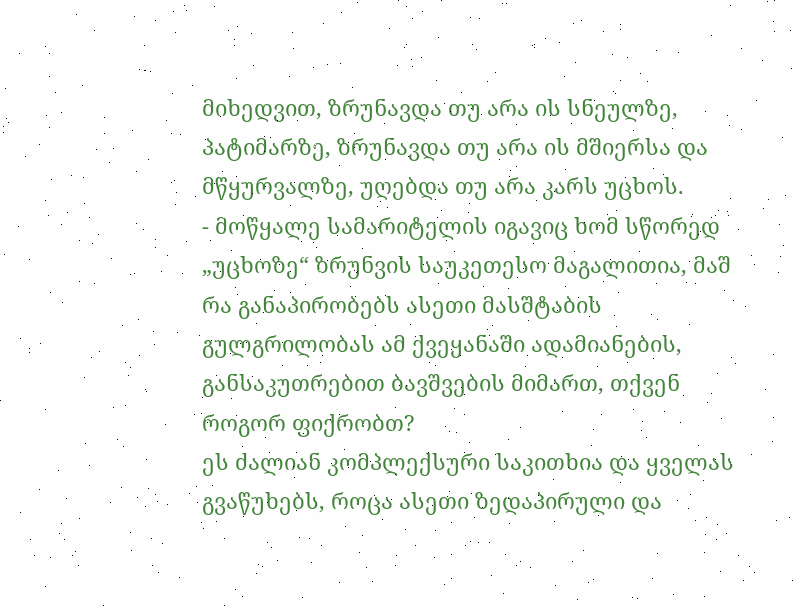მიხედვით, ზრუნავდა თუ არა ის სნეულზე, პატიმარზე, ზრუნავდა თუ არა ის მშიერსა და მწყურვალზე, უღებდა თუ არა კარს უცხოს.
- მოწყალე სამარიტელის იგავიც ხომ სწორედ „უცხოზე“ ზრუნვის საუკეთესო მაგალითია, მაშ რა განაპირობებს ასეთი მასშტაბის გულგრილობას ამ ქვეყანაში ადამიანების, განსაკუთრებით ბავშვების მიმართ, თქვენ როგორ ფიქრობთ?
ეს ძალიან კომპლექსური საკითხია და ყველას გვაწუხებს, როცა ასეთი ზედაპირული და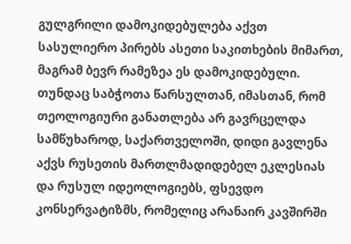გულგრილი დამოკიდებულება აქვთ სასულიერო პირებს ასეთი საკითხების მიმართ, მაგრამ ბევრ რამეზეა ეს დამოკიდებული.
თუნდაც საბჭოთა წარსულთან, იმასთან, რომ თეოლოგიური განათლება არ გავრცელდა სამწუხაროდ, საქართველოში, დიდი გავლენა აქვს რუსეთის მართლმადიდებელ ეკლესიას და რუსულ იდეოლოგიებს, ფსევდო კონსერვატიზმს, რომელიც არანაირ კავშირში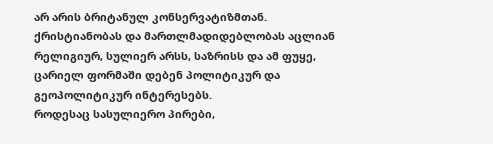არ არის ბრიტანულ კონსერვატიზმთან.
ქრისტიანობას და მართლმადიდებლობას აცლიან რელიგიურ, სულიერ არსს, საზრისს და ამ ფუყე, ცარიელ ფორმაში დებენ პოლიტიკურ და გეოპოლიტიკურ ინტერესებს.
როდესაც სასულიერო პირები,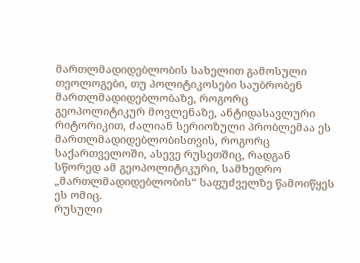მართლმადიდებლობის სახელით გამოსული თეოლოგები, თუ პოლიტიკოსები საუბრობენ მართლმადიდებლობაზე, როგორც გეოპოლიტიკურ მოვლენაზე, ანტიდასავლური რიტორიკით, ძალიან სერიოზული პრობლემაა ეს მართლმადიდებლობისთვის, როგორც საქართველოში, ასევე რუსეთშიც, რადგან სწორედ ამ გეოპოლიტიკური, სამხედრო „მართლმადიდებლობის“ საფუძველზე წამოიწყეს ეს ომიც.
რუსული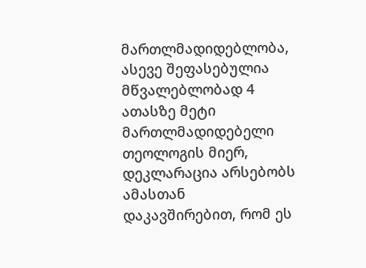მართლმადიდებლობა, ასევე შეფასებულია მწვალებლობად 4 ათასზე მეტი მართლმადიდებელი თეოლოგის მიერ, დეკლარაცია არსებობს ამასთან დაკავშირებით, რომ ეს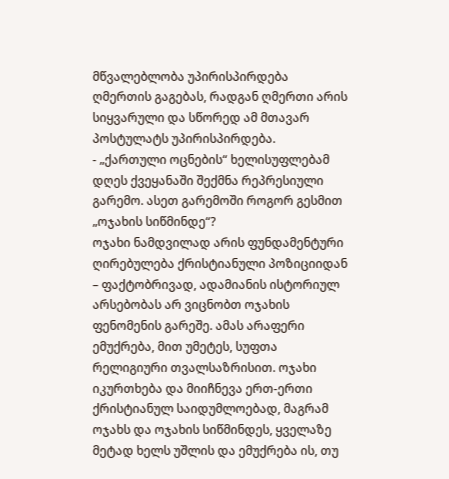მწვალებლობა უპირისპირდება ღმერთის გაგებას, რადგან ღმერთი არის სიყვარული და სწორედ ამ მთავარ პოსტულატს უპირისპირდება.
- „ქართული ოცნების“ ხელისუფლებამ დღეს ქვეყანაში შექმნა რეპრესიული გარემო. ასეთ გარემოში როგორ გესმით „ოჯახის სიწმინდე“?
ოჯახი ნამდვილად არის ფუნდამენტური ღირებულება ქრისტიანული პოზიციიდან – ფაქტობრივად, ადამიანის ისტორიულ არსებობას არ ვიცნობთ ოჯახის ფენომენის გარეშე. ამას არაფერი ემუქრება, მით უმეტეს, სუფთა რელიგიური თვალსაზრისით. ოჯახი იკურთხება და მიიჩნევა ერთ-ერთი ქრისტიანულ საიდუმლოებად, მაგრამ ოჯახს და ოჯახის სიწმინდეს, ყველაზე მეტად ხელს უშლის და ემუქრება ის, თუ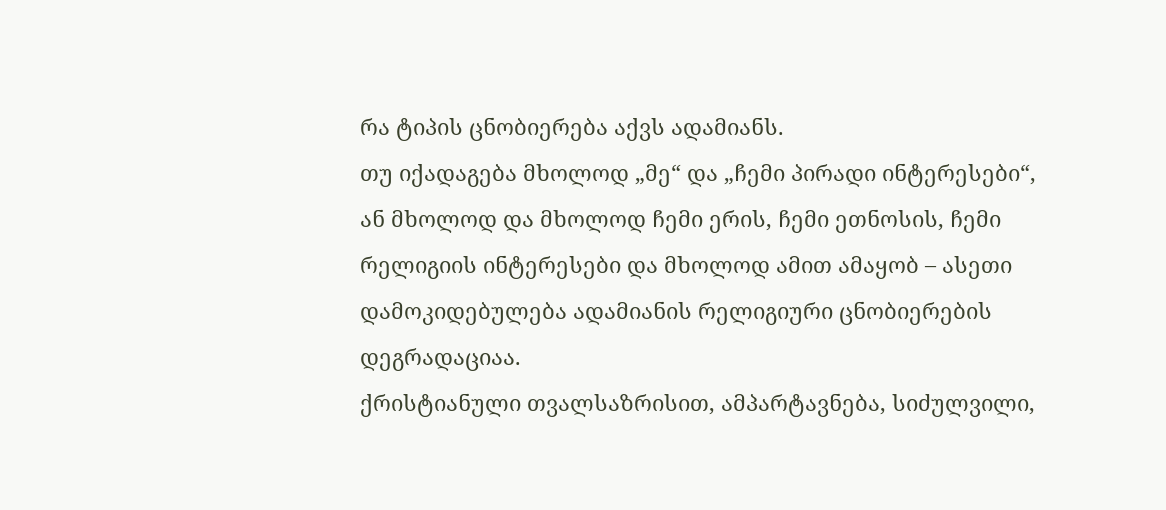რა ტიპის ცნობიერება აქვს ადამიანს.
თუ იქადაგება მხოლოდ „მე“ და „ჩემი პირადი ინტერესები“, ან მხოლოდ და მხოლოდ ჩემი ერის, ჩემი ეთნოსის, ჩემი რელიგიის ინტერესები და მხოლოდ ამით ამაყობ – ასეთი დამოკიდებულება ადამიანის რელიგიური ცნობიერების დეგრადაციაა.
ქრისტიანული თვალსაზრისით, ამპარტავნება, სიძულვილი,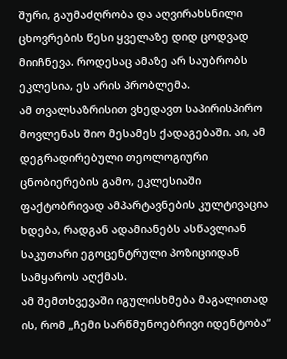შური, გაუმაძღრობა და აღვირახსნილი ცხოვრების წესი ყველაზე დიდ ცოდვად მიიჩნევა. როდესაც ამაზე არ საუბრობს ეკლესია, ეს არის პრობლემა.
ამ თვალსაზრისით ვხედავთ საპირისპირო მოვლენას შიო მესამეს ქადაგებაში. აი, ამ დეგრადირებული თეოლოგიური ცნობიერების გამო, ეკლესიაში ფაქტობრივად ამპარტავნების კულტივაცია ხდება, რადგან ადამიანებს ასწავლიან საკუთარი ეგოცენტრული პოზიციიდან სამყაროს აღქმას.
ამ შემთხვევაში იგულისხმება მაგალითად ის, რომ „ჩემი სარწმუნოებრივი იდენტობა“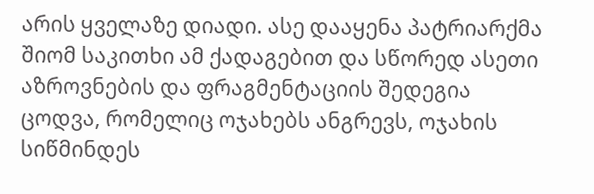არის ყველაზე დიადი. ასე დააყენა პატრიარქმა შიომ საკითხი ამ ქადაგებით და სწორედ ასეთი აზროვნების და ფრაგმენტაციის შედეგია ცოდვა, რომელიც ოჯახებს ანგრევს, ოჯახის სიწმინდეს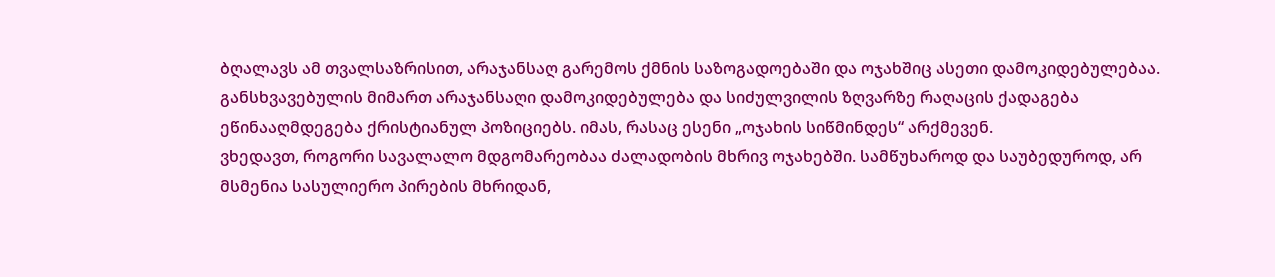ბღალავს ამ თვალსაზრისით, არაჯანსაღ გარემოს ქმნის საზოგადოებაში და ოჯახშიც ასეთი დამოკიდებულებაა.
განსხვავებულის მიმართ არაჯანსაღი დამოკიდებულება და სიძულვილის ზღვარზე რაღაცის ქადაგება ეწინააღმდეგება ქრისტიანულ პოზიციებს. იმას, რასაც ესენი „ოჯახის სიწმინდეს“ არქმევენ.
ვხედავთ, როგორი სავალალო მდგომარეობაა ძალადობის მხრივ ოჯახებში. სამწუხაროდ და საუბედუროდ, არ მსმენია სასულიერო პირების მხრიდან,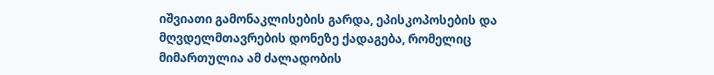იშვიათი გამონაკლისების გარდა, ეპისკოპოსების და მღვდელმთავრების დონეზე ქადაგება, რომელიც მიმართულია ამ ძალადობის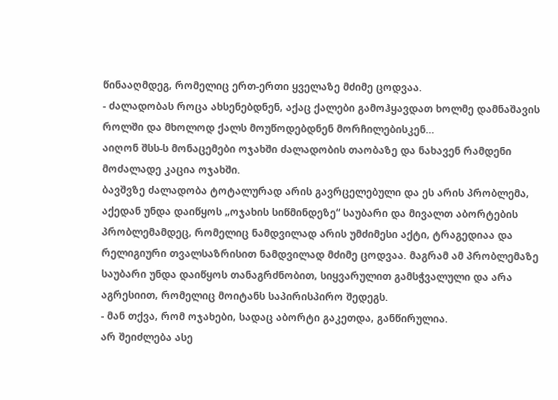წინააღმდეგ, რომელიც ერთ-ერთი ყველაზე მძიმე ცოდვაა.
- ძალადობას როცა ახსენებდნენ, აქაც ქალები გამოჰყავდათ ხოლმე დამნაშავის როლში და მხოლოდ ქალს მოუწოდებდნენ მორჩილებისკენ…
აიღონ შსს-ს მონაცემები ოჯახში ძალადობის თაობაზე და ნახავენ რამდენი მოძალადე კაცია ოჯახში.
ბავშვზე ძალადობა ტოტალურად არის გავრცელებული და ეს არის პრობლემა, აქედან უნდა დაიწყოს „ოჯახის სიწმინდეზე“ საუბარი და მივალთ აბორტების პრობლემამდეც, რომელიც ნამდვილად არის უმძიმესი აქტი, ტრაგედიაა და რელიგიური თვალსაზრისით ნამდვილად მძიმე ცოდვაა. მაგრამ ამ პრობლემაზე საუბარი უნდა დაიწყოს თანაგრძნობით, სიყვარულით გამსჭვალული და არა აგრესიით, რომელიც მოიტანს საპირისპირო შედეგს.
- მან თქვა, რომ ოჯახები, სადაც აბორტი გაკეთდა, განწირულია.
არ შეიძლება ასე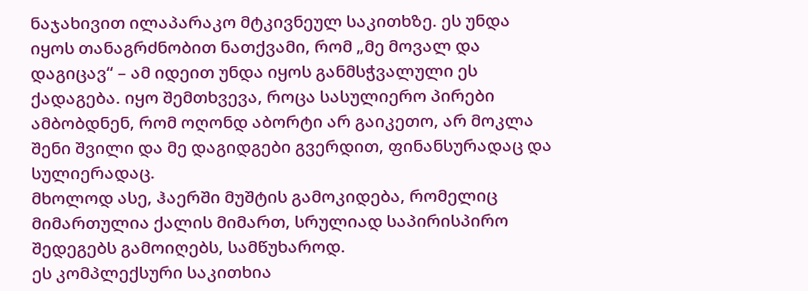ნაჯახივით ილაპარაკო მტკივნეულ საკითხზე. ეს უნდა იყოს თანაგრძნობით ნათქვამი, რომ „მე მოვალ და დაგიცავ“ – ამ იდეით უნდა იყოს განმსჭვალული ეს ქადაგება. იყო შემთხვევა, როცა სასულიერო პირები ამბობდნენ, რომ ოღონდ აბორტი არ გაიკეთო, არ მოკლა შენი შვილი და მე დაგიდგები გვერდით, ფინანსურადაც და სულიერადაც.
მხოლოდ ასე, ჰაერში მუშტის გამოკიდება, რომელიც მიმართულია ქალის მიმართ, სრულიად საპირისპირო შედეგებს გამოიღებს, სამწუხაროდ.
ეს კომპლექსური საკითხია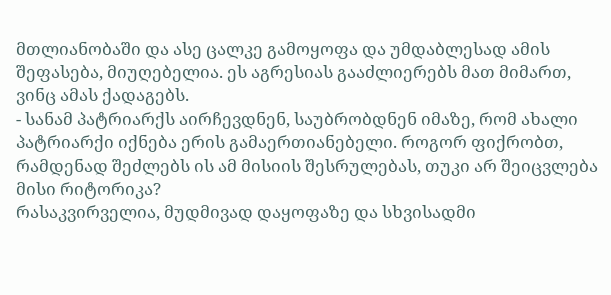მთლიანობაში და ასე ცალკე გამოყოფა და უმდაბლესად ამის შეფასება, მიუღებელია. ეს აგრესიას გააძლიერებს მათ მიმართ, ვინც ამას ქადაგებს.
- სანამ პატრიარქს აირჩევდნენ, საუბრობდნენ იმაზე, რომ ახალი პატრიარქი იქნება ერის გამაერთიანებელი. როგორ ფიქრობთ, რამდენად შეძლებს ის ამ მისიის შესრულებას, თუკი არ შეიცვლება მისი რიტორიკა?
რასაკვირველია, მუდმივად დაყოფაზე და სხვისადმი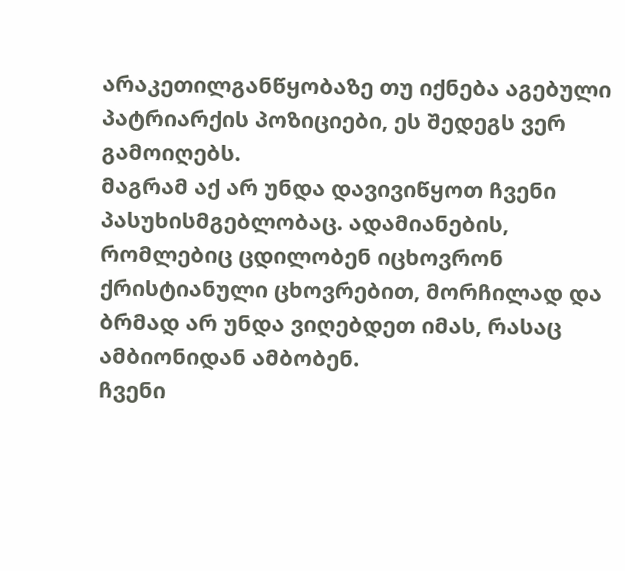არაკეთილგანწყობაზე თუ იქნება აგებული პატრიარქის პოზიციები, ეს შედეგს ვერ გამოიღებს.
მაგრამ აქ არ უნდა დავივიწყოთ ჩვენი პასუხისმგებლობაც. ადამიანების, რომლებიც ცდილობენ იცხოვრონ ქრისტიანული ცხოვრებით, მორჩილად და ბრმად არ უნდა ვიღებდეთ იმას, რასაც ამბიონიდან ამბობენ.
ჩვენი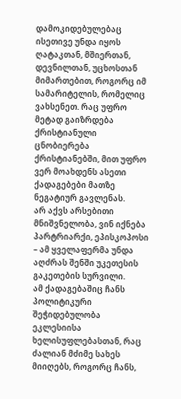დამოკიდებულებაც ისეთივე უნდა იყოს ღატაკთან, მშიერთან, დევნილთან, უცხოსთან მიმართებით, როგორც იმ სამარიტელის, რომელიც ვახსენეთ. რაც უფრო მეტად გაიზრდება ქრისტიანული ცნობიერება ქრისტიანებში, მით უფრო ვერ მოახდენს ასეთი ქადაგებები მათზე ნეგატიურ გავლენას.
არ აქვს არსებითი მნიშვნელობა, ვინ იქნება პარტრიარქი, ეპისკოპოსი – ამ ყველაფერმა უნდა აღძრას შენში უკეთესის გაკეთების სურვილი.
ამ ქადაგებაშიც ჩანს პოლიტიკური შეჭიდებულობა ეკლესიისა ხელისუფლებასთან, რაც ძალიან მძიმე სახეს მიიღებს, როგორც ჩანს,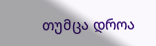თუმცა დროა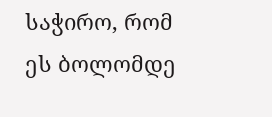საჭირო, რომ ეს ბოლომდე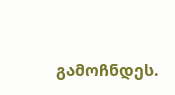გამოჩნდეს.